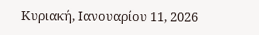Κυριακή, Ιανουαρίου 11, 2026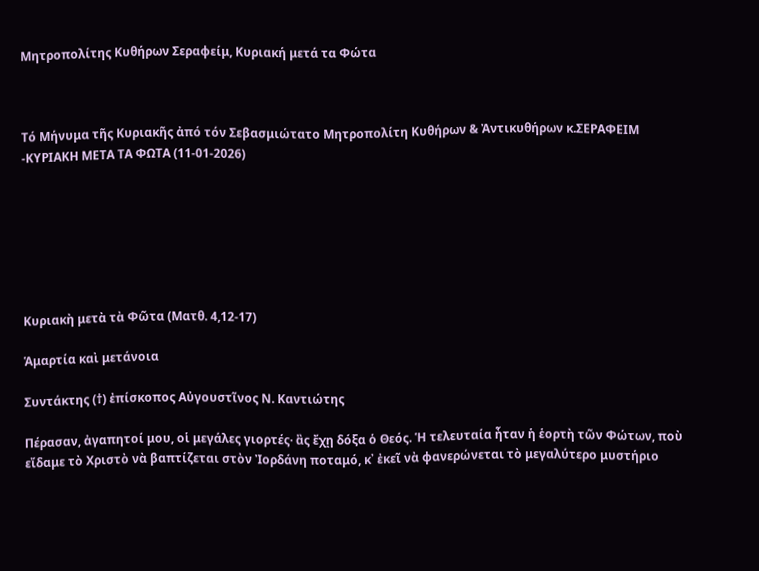Μητροπολίτης Κυθήρων Σεραφείμ, Κυριακή μετά τα Φώτα



Τό Μήνυμα τῆς Κυριακῆς ἀπό τόν Σεβασμιώτατο Μητροπολίτη Κυθήρων & Ἀντικυθήρων κ.ΣΕΡΑΦΕΙΜ -ΚΥΡΙΑΚH ΜΕΤΑ ΤΑ ΦΩΤΑ (11-01-2026)







Κυριακὴ μετὰ τὰ Φῶτα (Ματθ. 4,12-17)

Ἁμαρτία καὶ μετάνοια

Συντάκτης (†) ἐπίσκοπος Αὐγουστῖνος Ν. Καντιώτης

Πέρασαν, ἀγαπητοί μου, οἱ μεγάλες γιορτές· ἂς ἔχῃ δόξα ὁ Θεός. Ἡ τελευταία ἦταν ἡ ἑορτὴ τῶν Φώτων, ποὺ εἴδαμε τὸ Χριστὸ νὰ βαπτίζεται στὸν Ἰορδάνη ποταμό, κ᾿ ἐκεῖ νὰ φανερώνεται τὸ μεγαλύτερο μυστήριο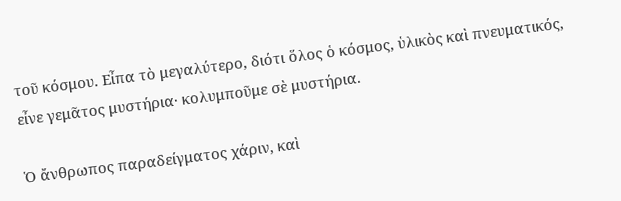τοῦ κόσμου. Εἶπα τὸ μεγαλύτερο, διότι ὅλος ὁ κόσμος, ὑλικὸς καὶ πνευματικός, εἶνε γεμᾶτος μυστήρια· κολυμποῦμε σὲ μυστήρια.

Ὁ ἄνθρωπος παραδείγματος χάριν, καὶ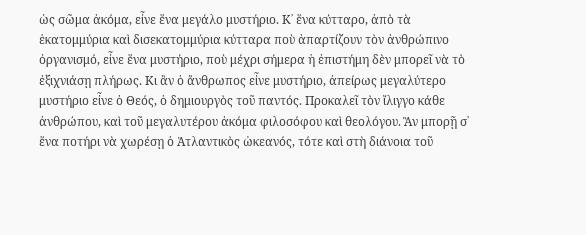ὡς σῶμα ἀκόμα, εἶνε ἕνα μεγάλο μυστήριο. Κ᾿ ἕνα κύτταρο, ἀπὸ τὰ ἑκατομμύρια καὶ δισεκατομμύρια κύτταρα ποὺ ἀπαρτίζουν τὸν ἀνθρώπινο ὀργανισμό, εἶνε ἕνα μυστήριο, ποὺ μέχρι σήμερα ἡ ἐπιστήμη δὲν μπορεῖ νὰ τὸ ἐξιχνιάσῃ πλήρως. Κι ἂν ὁ ἄνθρωπος εἶνε μυστήριο, ἀπείρως μεγαλύτερο μυστήριο εἶνε ὁ Θεός, ὁ δημιουργὸς τοῦ παντός. Προκαλεῖ τὸν ἴλιγγο κάθε ἀνθρώπου, καὶ τοῦ μεγαλυτέρου ἀκόμα φιλοσόφου καὶ θεολόγου. Ἂν μπορῇ σ᾿ ἕνα ποτήρι νὰ χωρέσῃ ὁ Ἀτλαντικὸς ὠκεανός, τότε καὶ στὴ διάνοια τοῦ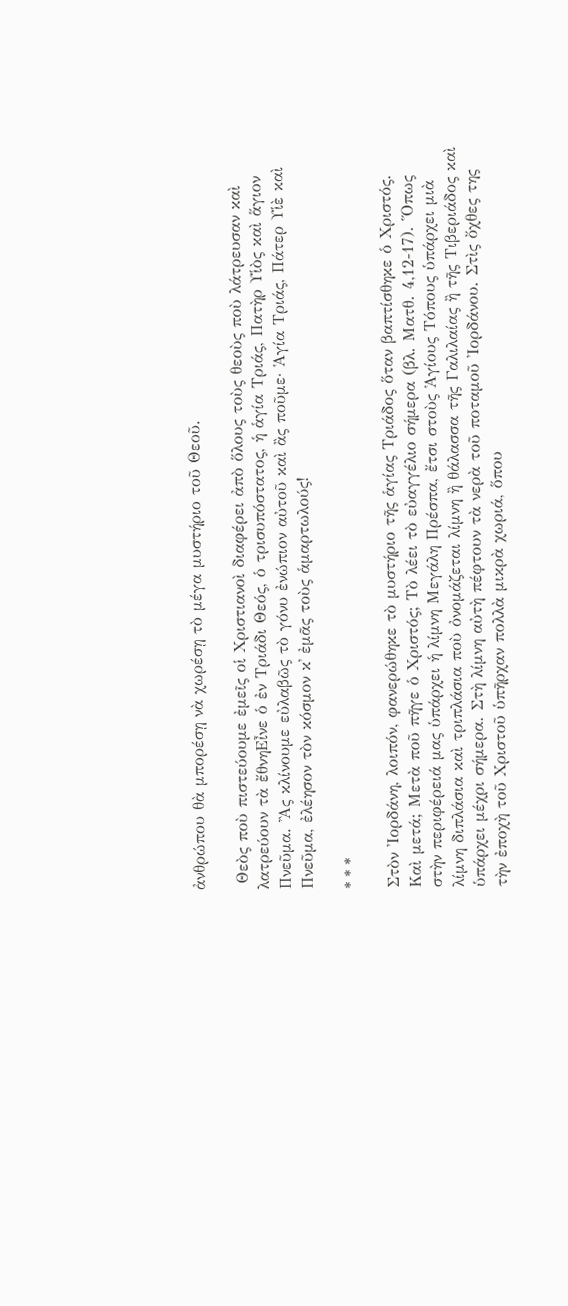ἀνθρώπου θὰ μπορέσῃ νὰ χωρέσῃ τὸ μέγα μυστήριο τοῦ Θεοῦ.

 Θεὸς ποὺ πιστεύουμε ἐμεῖς οἱ Χριστιανοὶ διαφέρει ἀπὸ ὅλους τοὺς θεοὺς ποὺ λάτρευσαν καὶ λατρεύουν τὰ ἔθνηΕἶνε ὁ ἐν Τριάδι Θεός, ὁ τρισυπόστατος, ἡ ἁγία Τριάς, Πατὴρ Υἱὸς καὶ ἅγιον Πνεῦμα. Ἂς κλίνουμε εὐλαβῶς τὸ γόνυ ἐνώπιον αὐτοῦ καὶ ἂς ποῦμε· Ἁγία Τριάς, Πάτερ Υἱὲ καὶ Πνεῦμα, ἐλέησον τὸν κόσμον κ᾿ ἐμᾶς τοὺς ἁμαρτωλούς!

* * *

Στὸν Ἰορδάνη, λοιπόν, φανερώθηκε τὸ μυστήριο τῆς ἁγίας Τριάδος ὅταν βαπτίσθηκε ὁ Χριστός. Καὶ μετά; Μετὰ ποῦ πῆγε ὁ Χριστός; Τὸ λέει τὸ εὐαγγέλιο σήμερα (βλ. Ματθ. 4,12-17). Ὅπως στὴν περιφέρειά μας ὑπάρχει ἡ λίμνη Μεγάλη Πρέσπα, ἔτσι στοὺς Ἁγίους Τόπους ὑπάρχει μιὰ λίμνη διπλάσια καὶ τριπλάσια ποὺ ὀνομάζεται λίμνη ἢ θάλασσα τῆς Γαλιλαίας ἢ τῆς Τιβεριάδος καὶ ὑπάρχει μέχρι σήμερα. Στὴ λίμνη αὐτὴ πέφτουν τὰ νερὰ τοῦ ποταμοῦ Ἰορδάνου. Στὶς ὄχθες της τὴν ἐποχὴ τοῦ Χριστοῦ ὑπῆρχαν πολλὰ μικρὰ χωριά, ὅπου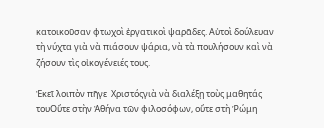κατοικοῦσαν φτωχοὶ ἐργατικοὶ ψαρᾶδες. Αὐτοὶ δούλευαν τὴ νύχτα γιὰ νὰ πιάσουν ψάρια, νὰ τὰ πουλήσουν καὶ νὰ ζήσουν τὶς οἰκογένειές τους.

Ἐκεῖ λοιπὸν πῆγε  Χριστόςγιὰ νὰ διαλέξῃ τοὺς μαθητάς τουΟὔτε στὴν Ἀθήνα τῶν φιλοσόφων, οὔτε στὴ Ῥώμη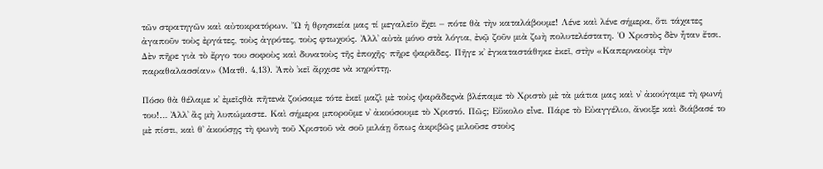τῶν στρατηγῶν καὶ αὐτοκρατόρων. Ὤ ἡ θρησκεία μας τί μεγαλεῖο ἔχει – πότε θὰ τὴν καταλάβουμε! Λένε καὶ λένε σήμερα, ὅτι τάχατες ἀγαποῦν τοὺς ἐργάτες, τοὺς ἀγρότες, τοὺς φτωχούς. Ἀλλ᾿ αὐτὰ μόνο στὰ λόγια, ἐνῷ ζοῦν μιὰ ζωὴ πολυτελέστατη. Ὁ Χριστὸς δὲν ἦταν ἔτσι. Δὲν πῆρε γιὰ τὸ ἔργο του σοφοὺς καὶ δυνατοὺς τῆς ἐποχῆς· πῆρε ψαρᾶδες. Πῆγε κ᾿ ἐγκαταστάθηκε ἐκεῖ, στὴν «Καπερναοὺμ τὴν παραθαλασσίαν» (Ματθ. 4,13). Ἀπὸ ᾿κεῖ ἄρχισε νὰ κηρύττῃ.

Πόσο θὰ θέλαμε κ᾿ ἐμεῖςθὰ πῆτενὰ ζούσαμε τότε ἐκεῖ μαζὶ μὲ τοὺς ψαρᾶδεςνὰ βλέπαμε τὸ Χριστὸ μὲ τὰ μάτια μας καὶ ν᾿ ἀκούγαμε τὴ φωνή του!… Ἀλλ᾿ ἂς μὴ λυπώμαστε. Καὶ σήμερα μποροῦμε ν᾿ ἀκούσουμε τὸ Χριστό. Πῶς; Εὔκολο εἶνε. Πάρε τὸ Εὐαγγέλιο, ἄνοιξε καὶ διάβασέ το μὲ πίστι, καὶ θ᾿ ἀκούσῃς τὴ φωνὴ τοῦ Χριστοῦ νὰ σοῦ μιλάῃ ὅπως ἀκριβῶς μιλοῦσε στοὺς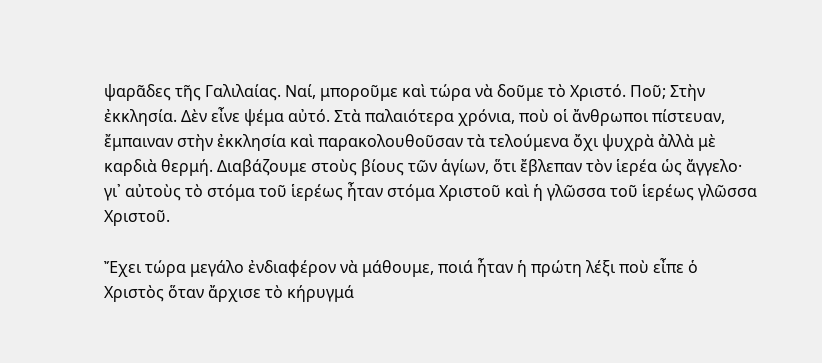ψαρᾶδες τῆς Γαλιλαίας. Ναί, μποροῦμε καὶ τώρα νὰ δοῦμε τὸ Χριστό. Ποῦ; Στὴν ἐκκλησία. Δὲν εἶνε ψέμα αὐτό. Στὰ παλαιότερα χρόνια, ποὺ οἱ ἄνθρωποι πίστευαν, ἔμπαιναν στὴν ἐκκλησία καὶ παρακολουθοῦσαν τὰ τελούμενα ὄχι ψυχρὰ ἀλλὰ μὲ καρδιὰ θερμή. Διαβάζουμε στοὺς βίους τῶν ἁγίων, ὅτι ἔβλεπαν τὸν ἱερέα ὡς ἄγγελο· γι᾿ αὐτοὺς τὸ στόμα τοῦ ἱερέως ἦταν στόμα Χριστοῦ καὶ ἡ γλῶσσα τοῦ ἱερέως γλῶσσα Χριστοῦ.

Ἔχει τώρα μεγάλο ἐνδιαφέρον νὰ μάθουμε, ποιά ἦταν ἡ πρώτη λέξι ποὺ εἶπε ὁ Χριστὸς ὅταν ἄρχισε τὸ κήρυγμά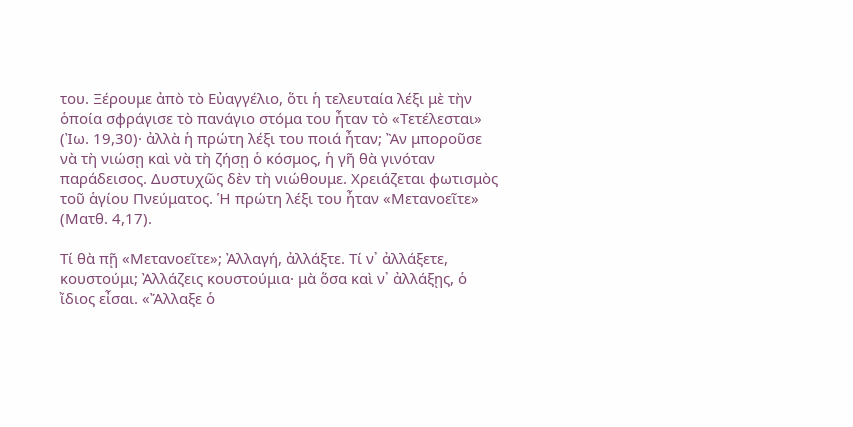του. Ξέρουμε ἀπὸ τὸ Εὐαγγέλιο, ὅτι ἡ τελευταία λέξι μὲ τὴν ὁποία σφράγισε τὸ πανάγιο στόμα του ἦταν τὸ «Τετέλεσται» (Ἰω. 19,30)· ἀλλὰ ἡ πρώτη λέξι του ποιά ἦταν; Ἂν μποροῦσε νὰ τὴ νιώσῃ καὶ νὰ τὴ ζήσῃ ὁ κόσμος, ἡ γῆ θὰ γινόταν παράδεισος. Δυστυχῶς δὲν τὴ νιώθουμε. Χρειάζεται φωτισμὸς τοῦ ἁγίου Πνεύματος. Ἡ πρώτη λέξι του ἦταν «Μετανοεῖτε» (Ματθ. 4,17).

Τί θὰ πῇ «Μετανοεῖτε»; Ἀλλαγή, ἀλλάξτε. Τί ν᾿ ἀλλάξετε, κουστούμι; Ἀλλάζεις κουστούμια· μὰ ὅσα καὶ ν᾿ ἀλλάξῃς, ὁ ἴδιος εἶσαι. «Ἄλλαξε ὁ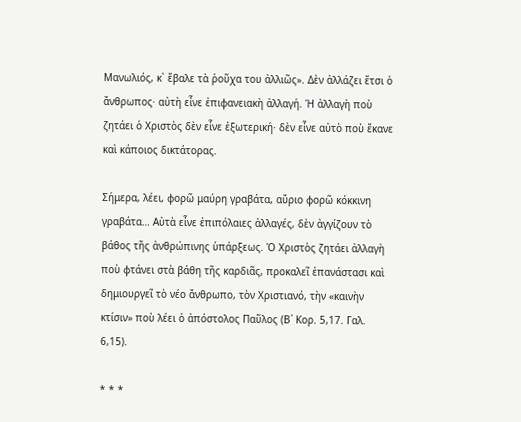Μανωλιός, κ᾿ ἔβαλε τὰ ῥοῦχα του ἀλλιῶς». Δὲν ἀλλάζει ἔτσι ὁ ἄνθρωπος· αὐτὴ εἶνε ἐπιφανειακὴ ἀλλαγή. Ἡ ἀλλαγὴ ποὺ ζητάει ὁ Χριστὸς δὲν εἶνε ἐξωτερική· δὲν εἶνε αὐτὸ ποὺ ἔκανε καὶ κάποιος δικτάτορας.

Σήμερα, λέει, φορῶ μαύρη γραβάτα, αὔριο φορῶ κόκκινη γραβάτα… Αὐτὰ εἶνε ἐπιπόλαιες ἀλλαγές, δὲν ἀγγίζουν τὸ βάθος τῆς ἀνθρώπινης ὑπάρξεως. Ὁ Χριστὸς ζητάει ἀλλαγὴ ποὺ φτάνει στὰ βάθη τῆς καρδιᾶς, προκαλεῖ ἐπανάστασι καὶ δημιουργεῖ τὸ νέο ἄνθρωπο, τὸν Χριστιανό, τὴν «καινὴν κτίσιν» ποὺ λέει ὁ ἀπόστολος Παῦλος (Β΄ Κορ. 5,17. Γαλ. 6,15).

* * *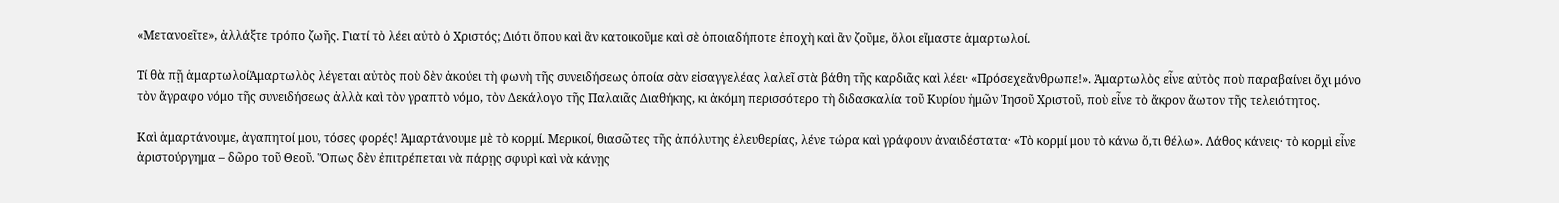«Μετανοεῖτε», ἀλλάξτε τρόπο ζωῆς. Γιατί τὸ λέει αὐτὸ ὁ Χριστός; Διότι ὅπου καὶ ἂν κατοικοῦμε καὶ σὲ ὁποιαδήποτε ἐποχὴ καὶ ἂν ζοῦμε, ὅλοι εἴμαστε ἁμαρτωλοί.

Τί θὰ πῇ ἁμαρτωλοίἉμαρτωλὸς λέγεται αὐτὸς ποὺ δὲν ἀκούει τὴ φωνὴ τῆς συνειδήσεως ὁποία σὰν εἰσαγγελέας λαλεῖ στὰ βάθη τῆς καρδιᾶς καὶ λέει· «Πρόσεχεἄνθρωπε!». Ἁμαρτωλὸς εἶνε αὐτὸς ποὺ παραβαίνει ὄχι μόνο τὸν ἄγραφο νόμο τῆς συνειδήσεως ἀλλὰ καὶ τὸν γραπτὸ νόμο, τὸν Δεκάλογο τῆς Παλαιᾶς Διαθήκης, κι ἀκόμη περισσότερο τὴ διδασκαλία τοῦ Κυρίου ἡμῶν Ἰησοῦ Χριστοῦ, ποὺ εἶνε τὸ ἄκρον ἄωτον τῆς τελειότητος.

Καὶ ἁμαρτάνουμε, ἀγαπητοί μου, τόσες φορές! Ἁμαρτάνουμε μὲ τὸ κορμί. Μερικοί, θιασῶτες τῆς ἀπόλυτης ἐλευθερίας, λένε τώρα καὶ γράφουν ἀναιδέστατα· «Τὸ κορμί μου τὸ κάνω ὅ,τι θέλω». Λάθος κάνεις· τὸ κορμὶ εἶνε ἀριστούργημα – δῶρο τοῦ Θεοῦ. Ὅπως δὲν ἐπιτρέπεται νὰ πάρῃς σφυρὶ καὶ νὰ κάνῃς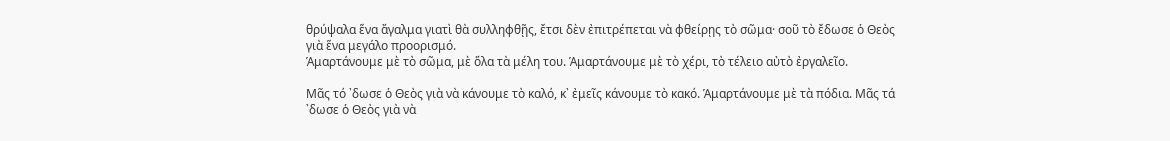θρύψαλα ἕνα ἄγαλμα γιατὶ θὰ συλληφθῇς, ἔτσι δὲν ἐπιτρέπεται νὰ φθείρῃς τὸ σῶμα· σοῦ τὸ ἔδωσε ὁ Θεὸς γιὰ ἕνα μεγάλο προορισμό.
Ἁμαρτάνουμε μὲ τὸ σῶμα, μὲ ὅλα τὰ μέλη του. Ἁμαρτάνουμε μὲ τὸ χέρι, τὸ τέλειο αὐτὸ ἐργαλεῖο.

Μᾶς τό ᾿δωσε ὁ Θεὸς γιὰ νὰ κάνουμε τὸ καλό, κ᾿ ἐμεῖς κάνουμε τὸ κακό. Ἁμαρτάνουμε μὲ τὰ πόδια. Μᾶς τά ᾿δωσε ὁ Θεὸς γιὰ νὰ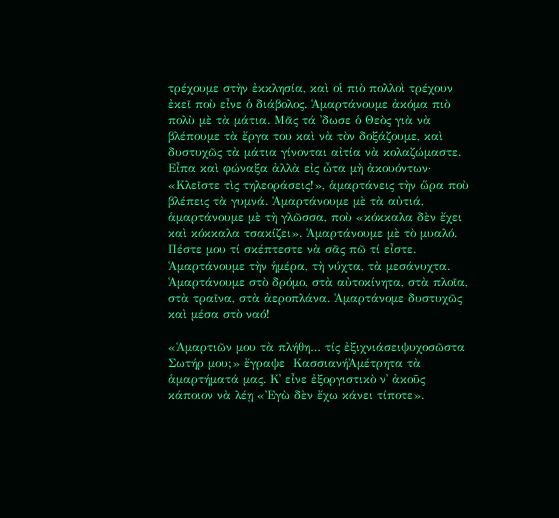τρέχουμε στὴν ἐκκλησία, καὶ οἱ πιὸ πολλοὶ τρέχουν ἐκεῖ ποὺ εἶνε ὁ διάβολος. Ἁμαρτάνουμε ἀκόμα πιὸ πολὺ μὲ τὰ μάτια. Μᾶς τά ᾿δωσε ὁ Θεὸς γιὰ νὰ βλέπουμε τὰ ἔργα του καὶ νὰ τὸν δοξάζουμε, καὶ δυστυχῶς τὰ μάτια γίνονται αἰτία νὰ κολαζώμαστε. Εἶπα καὶ φώναξα ἀλλὰ εἰς ὦτα μὴ ἀκουόντων· «Κλεῖστε τὶς τηλεοράσεις!», ἁμαρτάνεις τὴν ὥρα ποὺ βλέπεις τὰ γυμνά. Ἁμαρτάνουμε μὲ τὰ αὐτιά, ἁμαρτάνουμε μὲ τὴ γλῶσσα, ποὺ «κόκκαλα δὲν ἔχει καὶ κόκκαλα τσακίζει». Ἁμαρτάνουμε μὲ τὸ μυαλό. Πέστε μου τί σκέπτεστε νὰ σᾶς πῶ τί εἶστε. Ἁμαρτάνουμε τὴν ἡμέρα, τὴ νύχτα, τὰ μεσάνυχτα. Ἁμαρτάνουμε στὸ δρόμο, στὰ αὐτοκίνητα, στὰ πλοῖα, στὰ τραῖνα, στὰ ἀεροπλάνα. Ἁμαρτάνομε δυστυχῶς καὶ μέσα στὸ ναό!

«Ἁμαρτιῶν μου τὰ πλήθη… τίς ἐξιχνιάσειψυχοσῶστα Σωτήρ μου;» ἔγραψε  ΚασσιανήἈμέτρητα τὰ ἁμαρτήματά μας. Κ᾿ εἶνε ἐξοργιστικὸ ν᾿ ἀκοῦς κάποιον νὰ λέῃ «Ἐγὼ δὲν ἔχω κάνει τίποτε».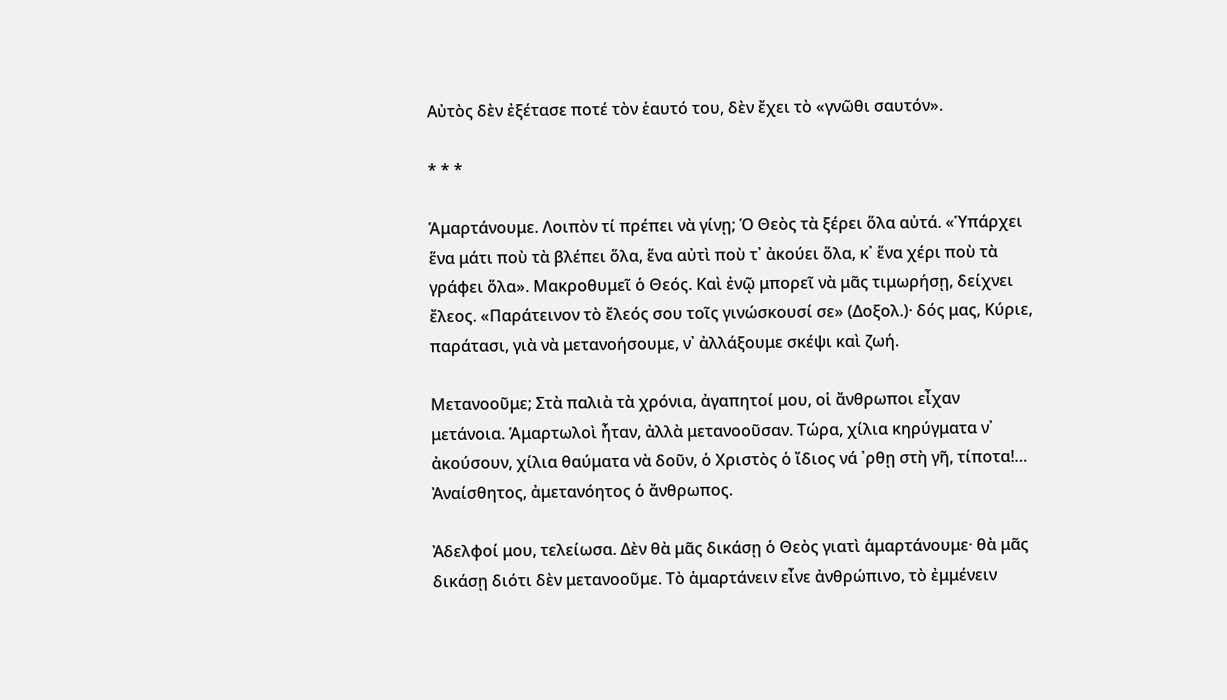Αὐτὸς δὲν ἐξέτασε ποτέ τὸν ἑαυτό του, δὲν ἔχει τὸ «γνῶθι σαυτόν».

* * *

Ἁμαρτάνουμε. Λοιπὸν τί πρέπει νὰ γίνῃ; Ὁ Θεὸς τὰ ξέρει ὅλα αὐτά. «Ὑπάρχει ἕνα μάτι ποὺ τὰ βλέπει ὅλα, ἕνα αὐτὶ ποὺ τ᾿ ἀκούει ὅλα, κ᾿ ἕνα χέρι ποὺ τὰ γράφει ὅλα». Μακροθυμεῖ ὁ Θεός. Καὶ ἐνῷ μπορεῖ νὰ μᾶς τιμωρήσῃ, δείχνει ἔλεος. «Παράτεινον τὸ ἔλεός σου τοῖς γινώσκουσί σε» (Δοξολ.)· δός μας, Κύριε, παράτασι, γιὰ νὰ μετανοήσουμε, ν᾿ ἀλλάξουμε σκέψι καὶ ζωή.

Μετανοοῦμε; Στὰ παλιὰ τὰ χρόνια, ἀγαπητοί μου, οἱ ἄνθρωποι εἶχαν μετάνοια. Ἁμαρτωλοὶ ἦταν, ἀλλὰ μετανοοῦσαν. Τώρα, χίλια κηρύγματα ν᾿ ἀκούσουν, χίλια θαύματα νὰ δοῦν, ὁ Χριστὸς ὁ ἴδιος νά ᾿ρθῃ στὴ γῆ, τίποτα!… Ἀναίσθητος, ἀμετανόητος ὁ ἄνθρωπος.

Ἀδελφοί μου, τελείωσα. Δὲν θὰ μᾶς δικάσῃ ὁ Θεὸς γιατὶ ἁμαρτάνουμε· θὰ μᾶς δικάσῃ διότι δὲν μετανοοῦμε. Τὸ ἁμαρτάνειν εἶνε ἀνθρώπινο, τὸ ἐμμένειν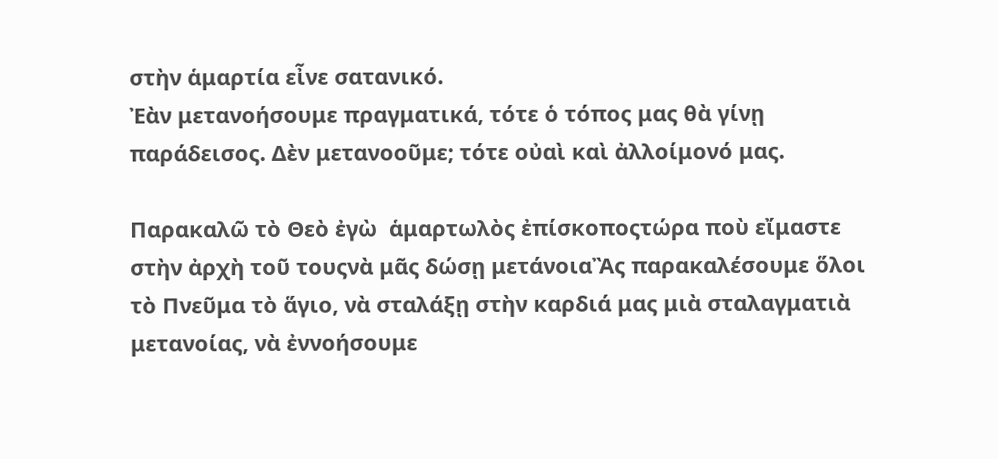στὴν ἁμαρτία εἶνε σατανικό.
Ἐὰν μετανοήσουμε πραγματικά, τότε ὁ τόπος μας θὰ γίνῃ παράδεισος. Δὲν μετανοοῦμε; τότε οὐαὶ καὶ ἀλλοίμονό μας.

Παρακαλῶ τὸ Θεὸ ἐγὼ  ἁμαρτωλὸς ἐπίσκοποςτώρα ποὺ εἴμαστε στὴν ἀρχὴ τοῦ τουςνὰ μᾶς δώσῃ μετάνοιαἊς παρακαλέσουμε ὅλοι τὸ Πνεῦμα τὸ ἅγιο, νὰ σταλάξῃ στὴν καρδιά μας μιὰ σταλαγματιὰ μετανοίας, νὰ ἐννοήσουμε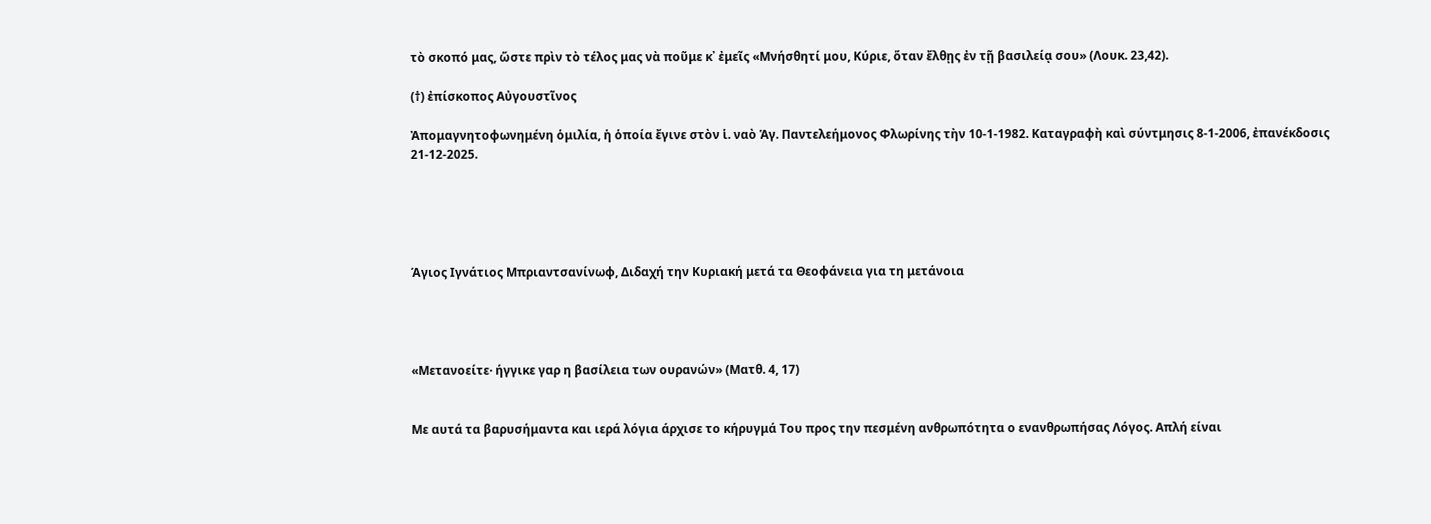τὸ σκοπό μας, ὥστε πρὶν τὸ τέλος μας νὰ ποῦμε κ᾿ ἐμεῖς «Μνήσθητί μου, Κύριε, ὅταν ἔλθῃς ἐν τῇ βασιλείᾳ σου» (Λουκ. 23,42).

(†) ἐπίσκοπος Αὐγουστῖνος

Ἀπομαγνητοφωνημένη ὁμιλία, ἡ ὁποία ἔγινε στὸν ἱ. ναὸ Ἁγ. Παντελεήμονος Φλωρίνης τὴν 10-1-1982. Καταγραφὴ καὶ σύντμησις 8-1-2006, ἐπανέκδοσις 21-12-2025.





Άγιος Ιγνάτιος Μπριαντσανίνωφ, Διδαχή την Κυριακή μετά τα Θεοφάνεια για τη μετάνοια




«Μετανοείτε· ήγγικε γαρ η βασίλεια των ουρανών» (Ματθ. 4, 17)


Με αυτά τα βαρυσήμαντα και ιερά λόγια άρχισε το κήρυγμά Του προς την πεσμένη ανθρωπότητα ο ενανθρωπήσας Λόγος. Απλή είναι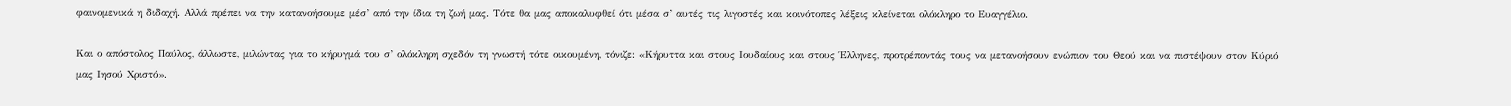φαινομενικά η διδαχή. Αλλά πρέπει να την κατανοήσουμε μέσ’ από την ίδια τη ζωή μας. Τότε θα μας αποκαλυφθεί ότι μέσα σ’ αυτές τις λιγοστές και κοινότοπες λέξεις κλείνεται ολόκληρο το Ευαγγέλιο.

Και ο απόστολος Παύλος, άλλωστε, μιλώντας για το κήρυγμά του σ’ ολόκληρη σχεδόν τη γνωστή τότε οικουμένη, τόνιζε: «Κήρυττα και στους Ιουδαίους και στους Έλληνες, προτρέποντάς τους να μετανοήσουν ενώπιον του Θεού και να πιστέψουν στον Κύριό μας Ιησού Χριστό».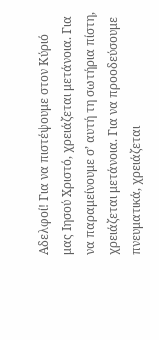Αδελφοί! Για να πιστέψουμε στον Κύριό μας Ιησού Χριστό, χρειάζεται μετάνοια. Για να παραμείνουμε σ’ αυτή τη σωτήρια πίστη, χρειάζεται μετάνοια. Για να προοδεύσουμε πνευματικά, χρειάζεται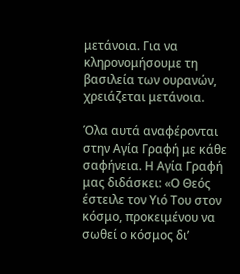μετάνοια. Για να κληρονομήσουμε τη βασιλεία των ουρανών, χρειάζεται μετάνοια.

Όλα αυτά αναφέρονται στην Αγία Γραφή με κάθε σαφήνεια. Η Αγία Γραφή μας διδάσκει: «Ο Θεός έστειλε τον Υιό Του στον κόσμο, προκειμένου να σωθεί ο κόσμος δι’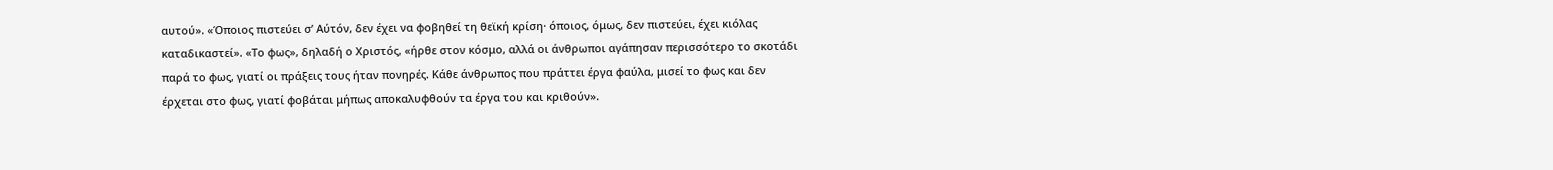αυτού». «Όποιος πιστεύει σ’ Αύτόν, δεν έχει να φοβηθεί τη θεϊκή κρίση· όποιος, όμως, δεν πιστεύει, έχει κιόλας καταδικαστεί». «Το φως», δηλαδή ο Χριστός, «ήρθε στον κόσμο, αλλά οι άνθρωποι αγάπησαν περισσότερο το σκοτάδι παρά το φως, γιατί οι πράξεις τους ήταν πονηρές. Κάθε άνθρωπος που πράττει έργα φαύλα, μισεί το φως και δεν έρχεται στο φως, γιατί φοβάται μήπως αποκαλυφθούν τα έργα του και κριθούν».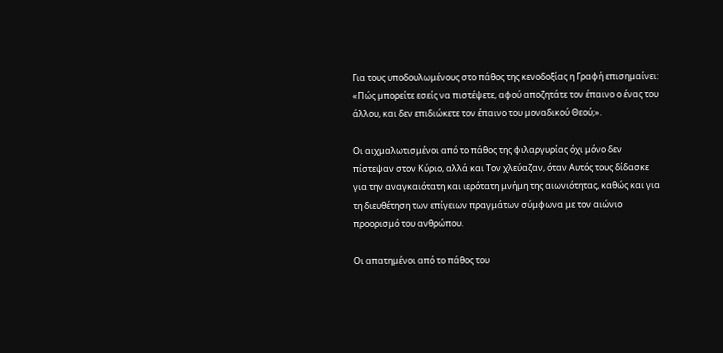Για τους υποδουλωμένους στο πάθος της κενοδοξίας η Γραφή επισημαίνει: «Πώς μπορείτε εσείς να πιστέψετε, αφού αποζητάτε τον έπαινο ο ένας του άλλου, και δεν επιδιώκετε τον έπαινο του μοναδικού Θεού;».

Οι αιχμαλωτισμένοι από το πάθος της φιλαργυρίας όχι μόνο δεν πίστεψαν στον Κύριο, αλλά και Τον χλεύαζαν, όταν Αυτός τους δίδασκε για την αναγκαιότατη και ιερότατη μνήμη της αιωνιότητας, καθώς και για τη διευθέτηση των επίγειων πραγμάτων σύμφωνα με τον αιώνιο προορισμό του ανθρώπου.

Οι απατημένοι από το πάθος του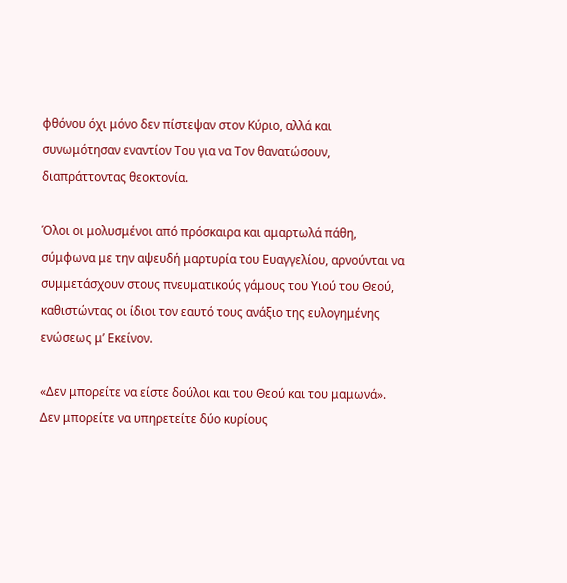φθόνου όχι μόνο δεν πίστεψαν στον Κύριο, αλλά και συνωμότησαν εναντίον Του για να Τον θανατώσουν, διαπράττοντας θεοκτονία.

Όλοι οι μολυσμένοι από πρόσκαιρα και αμαρτωλά πάθη, σύμφωνα με την αψευδή μαρτυρία του Ευαγγελίου, αρνούνται να συμμετάσχουν στους πνευματικούς γάμους του Υιού του Θεού, καθιστώντας οι ίδιοι τον εαυτό τους ανάξιο της ευλογημένης ενώσεως μ’ Εκείνον.

«Δεν μπορείτε να είστε δούλοι και του Θεού και του μαμωνά». Δεν μπορείτε να υπηρετείτε δύο κυρίους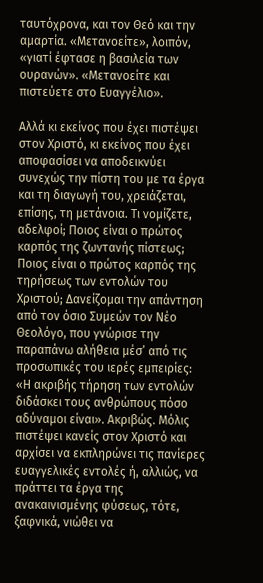ταυτόχρονα, και τον Θεό και την αμαρτία. «Μετανοείτε», λοιπόν, «γιατί έφτασε η βασιλεία των ουρανών». «Μετανοείτε και πιστεύετε στο Ευαγγέλιο».

Αλλά κι εκείνος που έχει πιστέψει στον Χριστό, κι εκείνος που έχει αποφασίσει να αποδεικνύει συνεχώς την πίστη του με τα έργα και τη διαγωγή του, χρειάζεται, επίσης, τη μετάνοια. Τι νομίζετε, αδελφοί; Ποιος είναι ο πρώτος καρπός της ζωντανής πίστεως; Ποιος είναι ο πρώτος καρπός της τηρήσεως των εντολών του Χριστού; Δανείζομαι την απάντηση από τον όσιο Συμεών τον Νέο Θεολόγο, που γνώρισε την παραπάνω αλήθεια μέσ’ από τις προσωπικές του ιερές εμπειρίες: «Η ακριβής τήρηση των εντολών διδάσκει τους ανθρώπους πόσο αδύναμοι είναι». Ακριβώς. Μόλις πιστέψει κανείς στον Χριστό και αρχίσει να εκπληρώνει τις πανίερες ευαγγελικές εντολές ή, αλλιώς, να πράττει τα έργα της ανακαινισμένης φύσεως, τότε, ξαφνικά, νιώθει να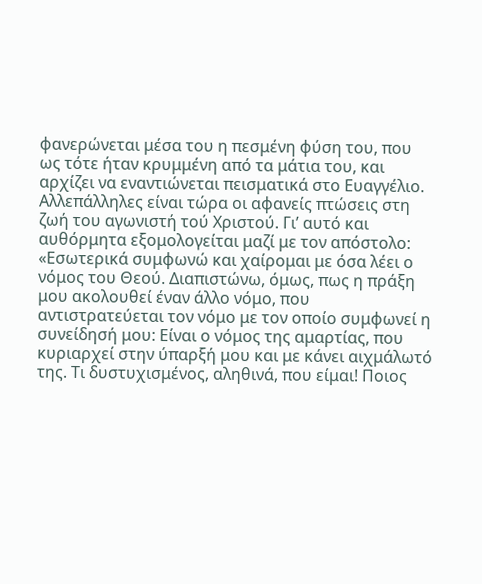φανερώνεται μέσα του η πεσμένη φύση του, που ως τότε ήταν κρυμμένη από τα μάτια του, και αρχίζει να εναντιώνεται πεισματικά στο Ευαγγέλιο. Αλλεπάλληλες είναι τώρα οι αφανείς πτώσεις στη ζωή του αγωνιστή τού Χριστού. Γι’ αυτό και αυθόρμητα εξομολογείται μαζί με τον απόστολο: «Εσωτερικά συμφωνώ και χαίρομαι με όσα λέει ο νόμος του Θεού. Διαπιστώνω, όμως, πως η πράξη μου ακολουθεί έναν άλλο νόμο, που αντιστρατεύεται τον νόμο με τον οποίο συμφωνεί η συνείδησή μου: Είναι ο νόμος της αμαρτίας, που κυριαρχεί στην ύπαρξή μου και με κάνει αιχμάλωτό της. Τι δυστυχισμένος, αληθινά, που είμαι! Ποιος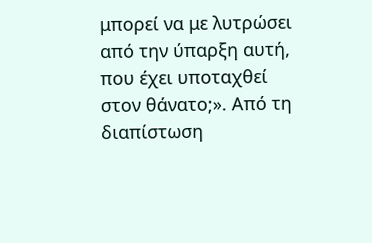μπορεί να με λυτρώσει από την ύπαρξη αυτή, που έχει υποταχθεί στον θάνατο;». Από τη διαπίστωση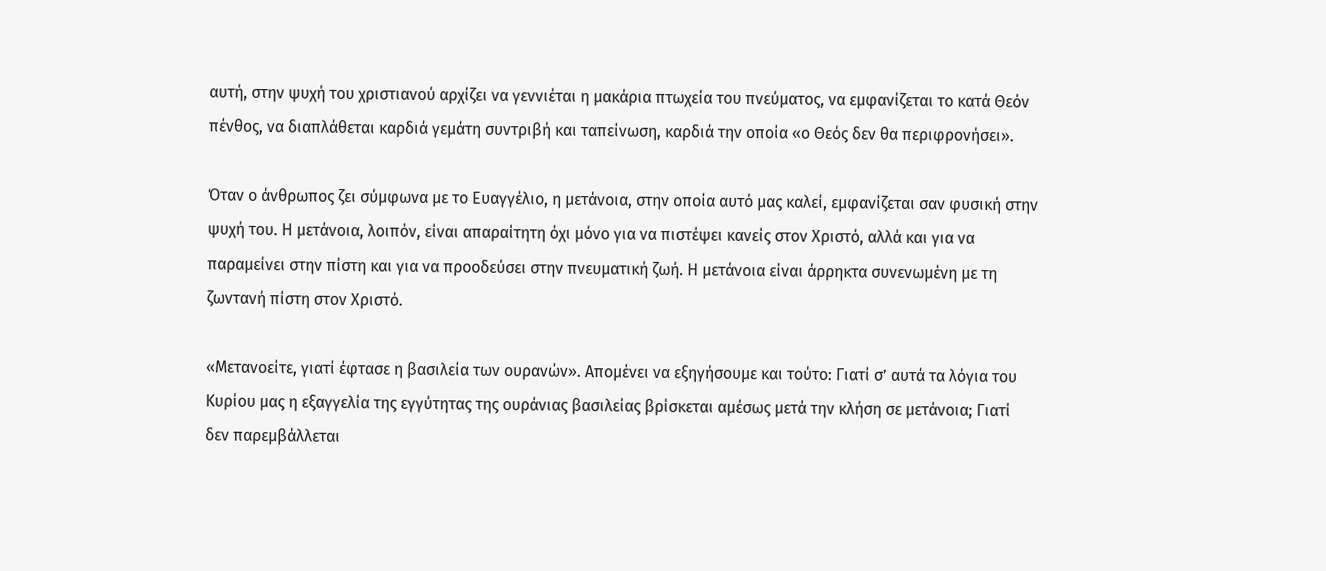αυτή, στην ψυχή του χριστιανού αρχίζει να γεννιέται η μακάρια πτωχεία του πνεύματος, να εμφανίζεται το κατά Θεόν πένθος, να διαπλάθεται καρδιά γεμάτη συντριβή και ταπείνωση, καρδιά την οποία «ο Θεός δεν θα περιφρονήσει».

Όταν ο άνθρωπος ζει σύμφωνα με το Ευαγγέλιο, η μετάνοια, στην οποία αυτό μας καλεί, εμφανίζεται σαν φυσική στην ψυχή του. Η μετάνοια, λοιπόν, είναι απαραίτητη όχι μόνο για να πιστέψει κανείς στον Χριστό, αλλά και για να παραμείνει στην πίστη και για να προοδεύσει στην πνευματική ζωή. Η μετάνοια είναι άρρηκτα συνενωμένη με τη ζωντανή πίστη στον Χριστό.

«Μετανοείτε, γιατί έφτασε η βασιλεία των ουρανών». Απομένει να εξηγήσουμε και τούτο: Γιατί σ’ αυτά τα λόγια του Κυρίου μας η εξαγγελία της εγγύτητας της ουράνιας βασιλείας βρίσκεται αμέσως μετά την κλήση σε μετάνοια; Γιατί δεν παρεμβάλλεται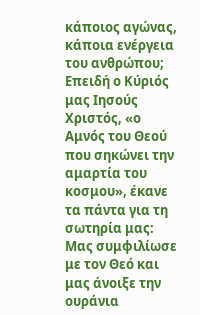κάποιος αγώνας, κάποια ενέργεια του ανθρώπου; Επειδή ο Κύριός μας Ιησούς Χριστός, «ο Αμνός του Θεού που σηκώνει την αμαρτία του κοσμου», έκανε τα πάντα για τη σωτηρία μας: Μας συμφιλίωσε με τον Θεό και μας άνοιξε την ουράνια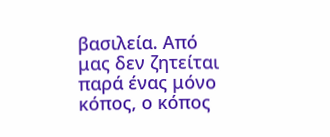βασιλεία. Από μας δεν ζητείται παρά ένας μόνο κόπος, ο κόπος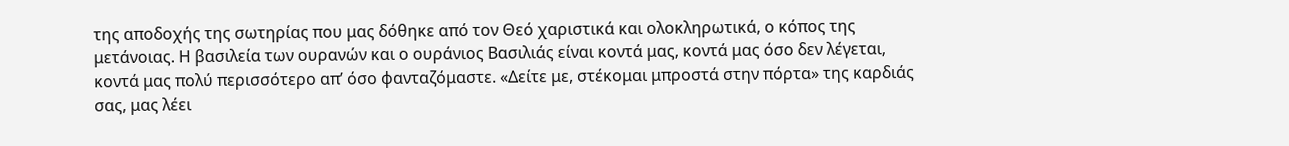της αποδοχής της σωτηρίας που μας δόθηκε από τον Θεό χαριστικά και ολοκληρωτικά, ο κόπος της μετάνοιας. Η βασιλεία των ουρανών και ο ουράνιος Βασιλιάς είναι κοντά μας, κοντά μας όσο δεν λέγεται, κοντά μας πολύ περισσότερο απ’ όσο φανταζόμαστε. «Δείτε με, στέκομαι μπροστά στην πόρτα» της καρδιάς σας, μας λέει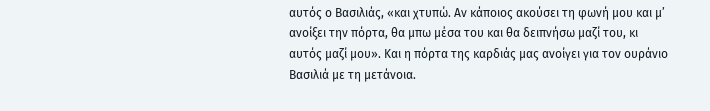αυτός ο Βασιλιάς, «και χτυπώ. Αν κάποιος ακούσει τη φωνή μου και μ’ ανοίξει την πόρτα, θα μπω μέσα του και θα δειπνήσω μαζί του, κι αυτός μαζί μου». Και η πόρτα της καρδιάς μας ανοίγει για τον ουράνιο Βασιλιά με τη μετάνοια.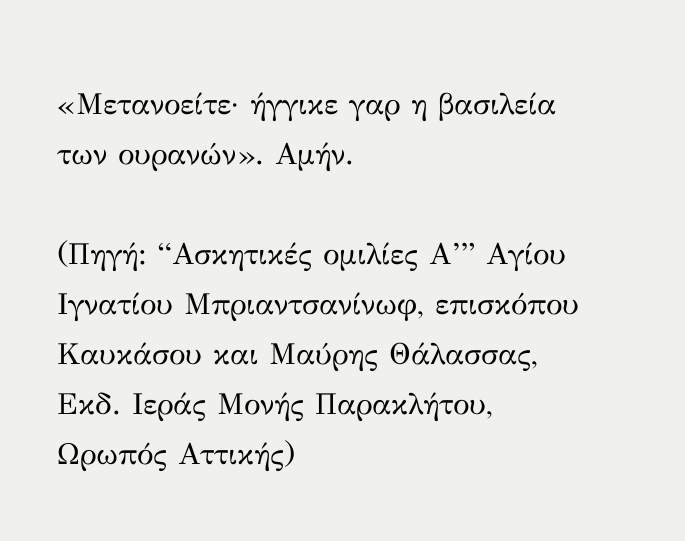«Μετανοείτε· ήγγικε γαρ η βασιλεία των ουρανών». Αμήν.

(Πηγή: “Ασκητικές ομιλίες Α’” Αγίου Ιγνατίου Μπριαντσανίνωφ, επισκόπου Καυκάσου και Μαύρης Θάλασσας, Εκδ. Ιεράς Μονής Παρακλήτου, Ωρωπός Αττικής)